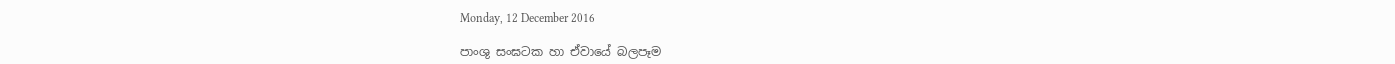Monday, 12 December 2016

පාංශු සංඝටක හා ඒවායේ බලපෑම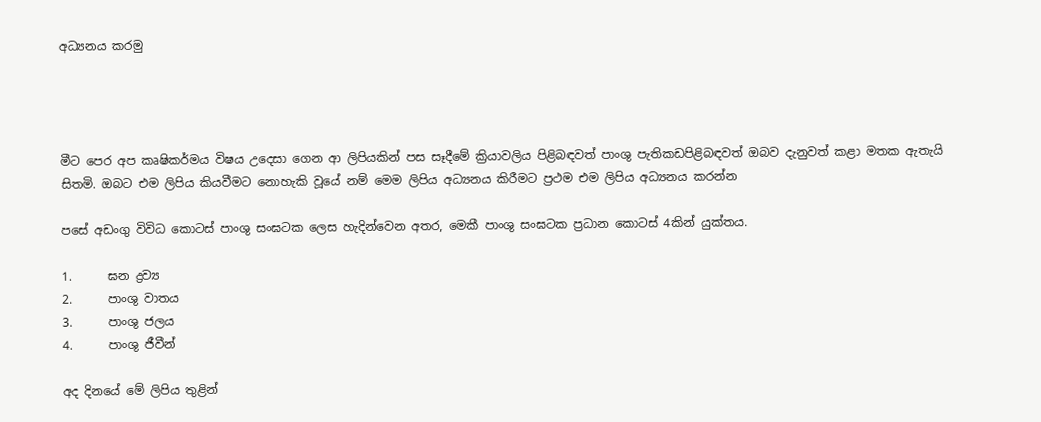අධ්‍යනය කරමු




මීට පෙර අප කෘෂිකර්මය විෂය උදෙසා ගෙන ආ ලිපියකින් පස සෑදීමේ ක්‍රියාවලිය පිළිබඳවත් පාංශු පැතිකඩපිළිබඳවත් ඔබව දැනුවත් කළා මතක ඇතැයි සිතමි. ඔබට එම ලිපිය කියවීමට නොහැකි වූයේ නම් මෙම ලිපිය අධ්‍යනය කිරීමට ප්‍රථම එම ලිපිය අධ්‍යනය කරන්න

පසේ අඩංගු විවිධ කොටස් පාංශු සංඝටක ලෙස හැදින්වෙන අතර, මෙකී පාංශු සංඝටක ප්‍රධාන කොටස් 4කින් යුක්තය.

1.      ඝන ද්‍රව්‍ය
2.      පාංශු වාතය
3.      පාංශු ජලය
4.      පාංශු ජීවීන්

අද දිනයේ මේ ලිපිය තුළින්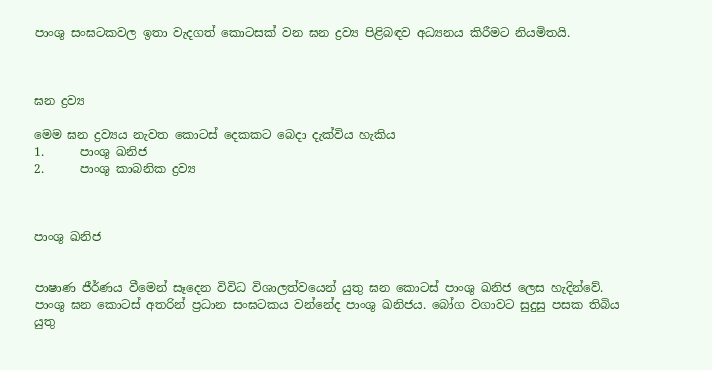පාංශු සංඝටකවල ඉතා වැදගත් කොටසක් වන ඝන ද්‍රව්‍ය පිළිබඳව අධ්‍යනය කිරීමට නියමිතයි.



ඝන ද්‍රව්‍ය

මෙම ඝන ද්‍රව්‍යය නැවත කොටස් දෙකකට බෙදා දැක්විය හැකිය
1.      පාංශු ඛනිජ
2.      පාංශු කාබනික ද්‍රව්‍ය



පාංශු ඛනිජ


පාෂාණ ජීර්ණය වීමෙන් සෑදෙන විවිධ විශාලත්වයෙන් යුතු ඝන කොටස් පාංශු ඛනිජ ලෙස හැදින්වේ. පාංශු ඝන කොටස් අතරින් ප්‍රධාන සංඝටකය වන්නේද පාංශු ඛනිජය. බෝග වගාවට සුදුසු පසක තිබිය යුතු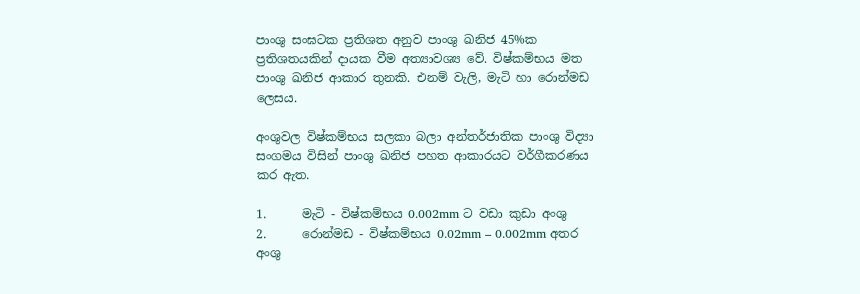පාංශු සංඝටක ප්‍රතිශත අනුව පාංශු ඛනිජ 45%ක ප්‍රතිශතයකින් දායක වීම අත්‍යාවශ්‍ය වේ. විෂ්කම්භය මත පාංශු ඛනිජ ආකාර තුනකි. එනම් වැලි, මැටි හා රොන්මඩ ලෙසය.

අංශුවල විෂ්කම්භය සලකා බලා අන්තර්ජාතික පාංශු විද්‍යා සංගමය විසින් පාංශු ඛනිජ පහත ආකාරයට වර්ගීකරණය කර ඇත.

1.      මැටි - විෂ්කම්භය 0.002mm ට වඩා කුඩා අංශු
2.      රොන්මඩ - විෂ්කම්භය 0.02mm – 0.002mm අතර අංශු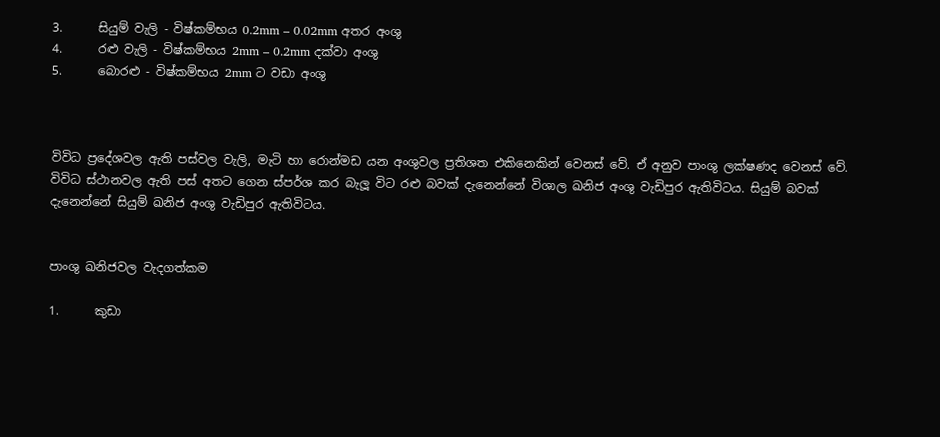3.      සියුම් වැලි - විෂ්කම්භය 0.2mm – 0.02mm අතර අංශු
4.      රළු වැලි - විෂ්කම්භය 2mm – 0.2mm දක්වා අංශු
5.      බොරළු - විෂ්කම්භය 2mm ට වඩා අංශු



විවිධ ප්‍රදේශවල ඇති පස්වල වැලි, මැටි හා රොන්මඩ යන අංශුවල ප්‍රතිශත එකිනෙකින් වෙනස් වේ. ඒ අනුව පාංශු ලක්ෂණද වෙනස් වේ. විවිධ ස්ථානවල ඇති පස් අතට ගෙන ස්පර්ශ කර බැලූ විට රළු බවක් දැනෙන්නේ විශාල ඛනිජ අංශු වැඩිපුර ඇතිවිටය. සියුම් බවක් දැනෙන්නේ සියුම් ඛනිජ අංශු වැඩිපුර ඇතිවිටය.


පාංශු ඛනිජවල වැදගත්කම

1.      කුඩා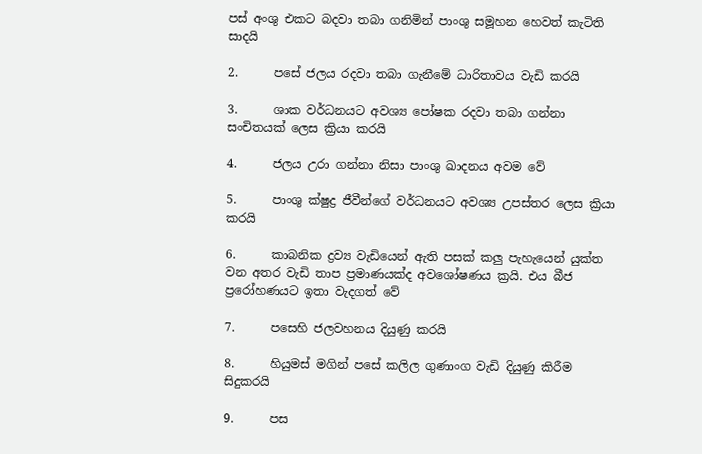පස් අංශු එකට බදවා තබා ගනිමින් පාංශු සමූහන හෙවත් කැටිති සාදයි

2.      පසේ ජලය රදවා තබා ගැනීමේ ධාරිතාවය වැඩි කරයි

3.      ශාක වර්ධනයට අවශ්‍ය පෝෂක රදවා තබා ගන්නා සංචිතයක් ලෙස ක්‍රියා කරයි

4.      ජලය උරා ගන්නා නිසා පාංශු ඛාදනය අවම වේ

5.      පාංශු ක්ෂුද්‍ර ජීවීන්ගේ වර්ධනයට අවශ්‍ය උපස්තර ලෙස ක්‍රියා කරයි

6.      කාබනික ද්‍රව්‍ය වැඩියෙන් ඇති පසක් කලු පැහැයෙන් යුක්ත වන අතර වැඩි තාප ප්‍රමාණයක්ද අවශෝෂණය ක්‍රයි. එය බීජ ප්‍රරෝහණයට ඉතා වැදගත් වේ

7.      පසෙහි ජලවහනය දියුණු කරයි

8.      හියුමස් මගින් පසේ කලිල ගුණාංග වැඩි දියුණු කිරීම සිදුකරයි

9.      පස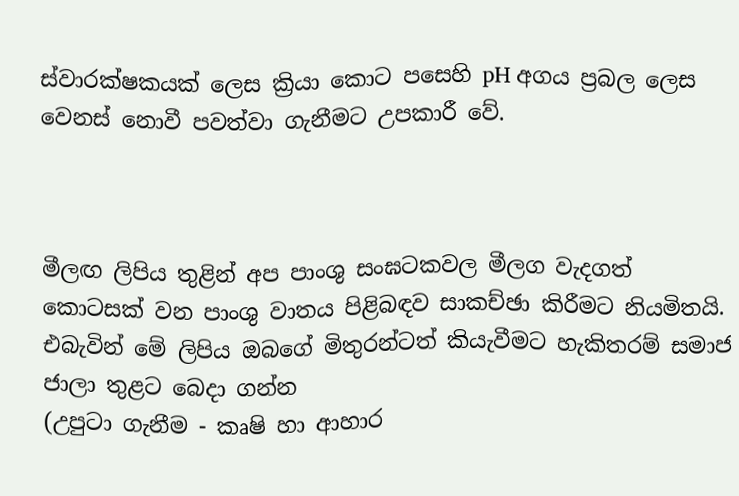ස්වාරක්ෂකයක් ලෙස ක්‍රියා කොට පසෙහි pH අගය ප්‍රබල ලෙස වෙනස් නොවී පවත්වා ගැනීමට උපකාරී වේ.



මීලඟ ලිපිය තුළින් අප පාංශු සංඝටකවල මීලග වැදගත් කොටසක් වන පාංශු වාතය පිළිබඳව සාකච්ඡා කිරීමට නියමිතයි. එබැවින් මේ ලිපිය ඔබගේ මිතුරන්ටත් කියැවීමට හැකිතරම් සමාජ ජාලා තුළට බෙදා ගන්න
(උපුටා ගැනීම - කෘෂි හා ආහාර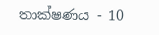තාක්ෂණය - 10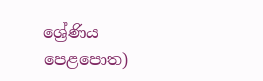ශ්‍රේණිය පෙළපොත)